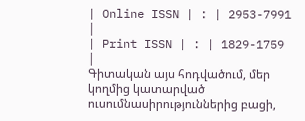| Online ISSN | : | 2953-7991 |
| Print ISSN | : | 1829-1759 |
Գիտական այս հոդվածում, մեր կողմից կատարված ուսումնասիրություններից բացի,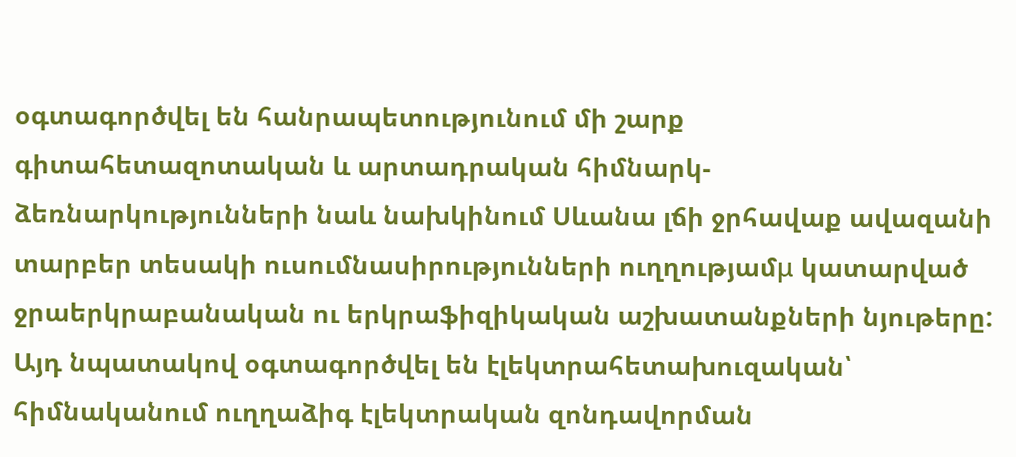օգտագործվել են հանրապետությունում մի շարք գիտահետազոտական և արտադրական հիմնարկ-ձեռնարկությունների նաև նախկինում Սևանա լճի ջրհավաք ավազանի տարբեր տեսակի ուսումնասիրությունների ուղղությամμ կատարված ջրաերկրաբանական ու երկրաֆիզիկական աշխատանքների նյութերը: Այդ նպատակով օգտագործվել են էլեկտրահետախուզական՝ հիմնականում ուղղաձիգ էլեկտրական զոնդավորման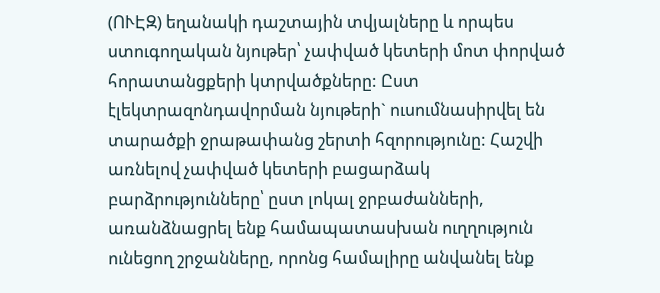(ՈՒԷԶ) եղանակի դաշտային տվյալները և որպես ստուգողական նյութեր՝ չափված կետերի մոտ փորված հորատանցքերի կտրվածքները: Ըստ էլեկտրազոնդավորման նյութերի` ուսումնասիրվել են տարածքի ջրաթափանց շերտի հզորությունը: Հաշվի առնելով չափված կետերի բացարձակ բարձրությունները՝ ըստ լոկալ ջրբաժանների, առանձնացրել ենք համապատասխան ուղղություն ունեցող շրջանները, որոնց համալիրը անվանել ենք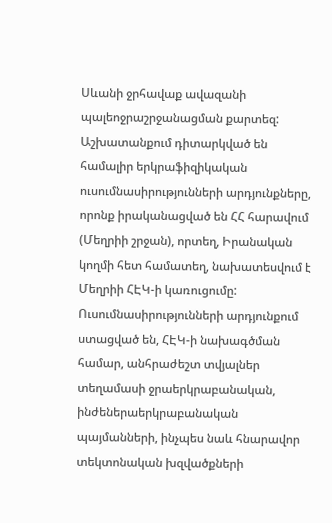Սևանի ջրհավաք ավազանի պալեոջրաշրջանացման քարտեզ:
Աշխատանքում դիտարկված են համալիր երկրաֆիզիկական ուսումնասիրությունների արդյունքները, որոնք իրականացված են ՀՀ հարավում (Մեղրիի շրջան), որտեղ, Իրանական կողմի հետ համատեղ, նախատեսվում է Մեղրիի ՀԷԿ-ի կառուցումը: Ուսումնասիրությունների արդյունքում ստացված են, ՀԷԿ-ի նախագծման համար, անհրաժեշտ տվյալներ տեղամասի ջրաերկրաբանական, ինժեներաերկրաբանական պայմանների, ինչպես նաև հնարավոր տեկտոնական խզվածքների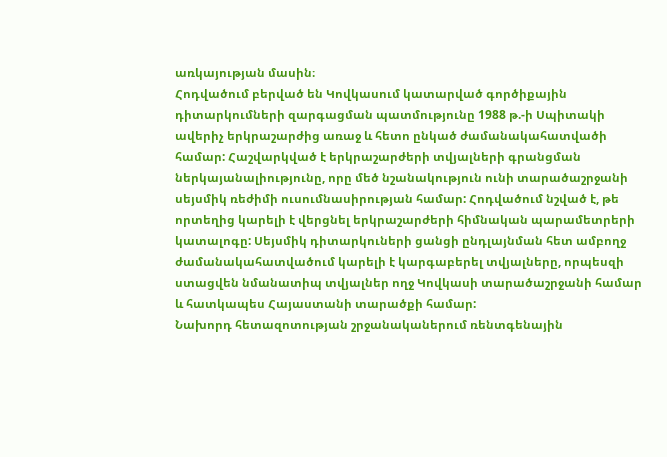առկայության մասին։
Հոդվածում բերված են Կովկասում կատարված գործիքային դիտարկումների զարգացման պատմությունը 1988 թ.-ի Սպիտակի ավերիչ երկրաշարժից առաջ և հետո ընկած ժամանակահատվածի համար: Հաշվարկված է երկրաշարժերի տվյալների գրանցման ներկայանալիությունը, որը մեծ նշանակություն ունի տարածաշրջանի սեյսմիկ ռեժիմի ուսումնասիրության համար: Հոդվածում նշված է, թե որտեղից կարելի է վերցնել երկրաշարժերի հիմնական պարամետրերի կատալոգը: Սեյսմիկ դիտարկուների ցանցի ընդլայնման հետ ամբողջ ժամանակահատվածում կարելի է կարգաբերել տվյալները, որպեսզի ստացվեն նմանատիպ տվյալներ ողջ Կովկասի տարածաշրջանի համար և հատկապես Հայաստանի տարածքի համար:
Նախորդ հետազոտության շրջանականերում ռենտգենային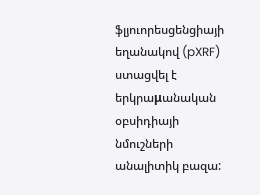ֆլյուորեսցենցիայի եղանակով (pXRF) ստացվել է երկրաμանական օբսիդիայի նմուշների անալիտիկ բազա: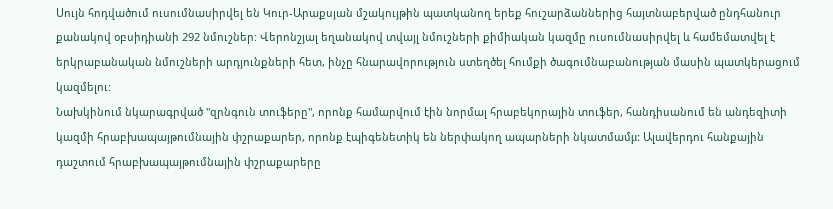Սույն հոդվածում ուսումնասիրվել են Կուր-Արաքսյան մշակույթին պատկանող երեք հուշարձաններից հայտնաբերված ընդհանուր քանակով օբսիդիանի 292 նմուշներ: Վերոնշյալ եղանակով տվայլ նմուշների քիմիական կազմը ուսումնասիրվել և համեմատվել է երկրաբանական նմուշների արդյունքների հետ, ինչը հնարավորություն ստեղծել հումքի ծագումնաբանության մասին պատկերացում կազմելու:
Նախկինում նկարագրված "զրնգուն տուֆերը", որոնք համարվում էին նորմալ հրաբեկորային տուֆեր, հանդիսանում են անդեզիտի կազմի հրաբխապայթումնային փշրաքարեր, որոնք էպիգենետիկ են ներփակող ապարների նկատմամμ: Ալավերդու հանքային դաշտում հրաբխապայթումնային փշրաքարերը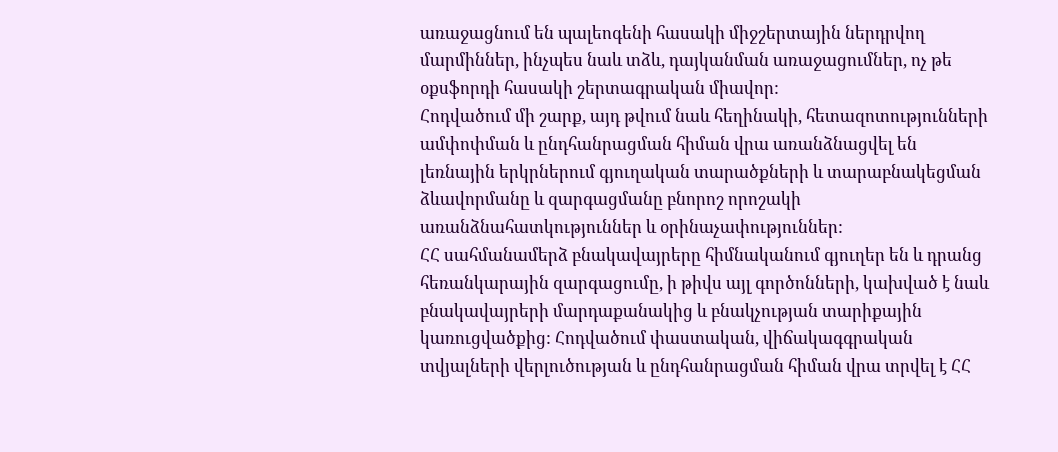առաջացնում են պալեոգենի հասակի միջշերտային ներդրվող մարմիններ, ինչպես նաև տձև, դայկանման առաջացումներ, ոչ թե օքսֆորդի հասակի շերտագրական միավոր:
Հոդվածում մի շարք, այդ թվում նաև հեղինակի, հետազոտությունների ամփոփման և ընդհանրացման հիման վրա առանձնացվել են լեռնային երկրներում գյուղական տարածքների և տարաբնակեցման ձևավորմանը և զարգացմանը բնորոշ որոշակի առանձնահատկություններ և օրինաչափություններ:
ՀՀ սահմանամերձ բնակավայրերը հիմնականում գյուղեր են և դրանց հեռանկարային զարգացումը, ի թիվս այլ գործոնների, կախված է նաև բնակավայրերի մարդաքանակից և բնակչության տարիքային կառուցվածքից: Հոդվածում փաստական, վիճակագգրական տվյալների վերլուծության և ընդհանրացման հիման վրա տրվել է ՀՀ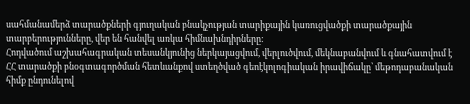սահմանամերձ տարածքների գյուղական բնակչության տարիքային կառուցվածքի տարածքային տարբերությունները, վեր են հանվել առկա հիմնախնդիրները:
Հոդվածում աշխահագրական տեսանկյունից ներկայացվում, վերլուծվում, մեկնաբանվում և գնահատվում է ՀՀ տարածքի բնօգտագործման հետևանքով ստեղծված գեոէկոլոգիական իրավիճակը՝ մեթոդաբանական հիմք ընդունելով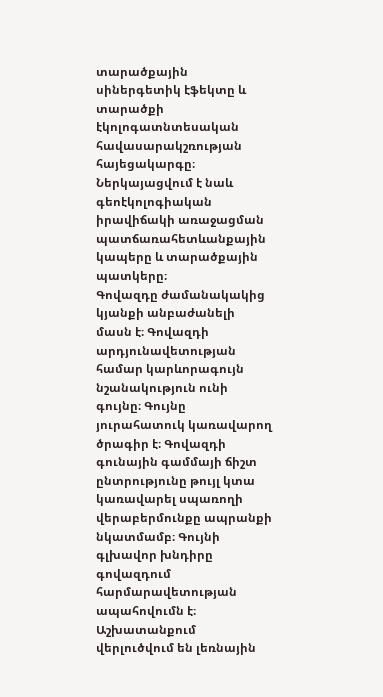տարածքային սիներգետիկ էֆեկտը և տարածքի էկոլոգատնտեսական հավասարակշռության հայեցակարգը։ Ներկայացվում է նաև գեոէկոլոգիական իրավիճակի առաջացման պատճառահետևանքային կապերը և տարածքային պատկերը։
Գովազդը ժամանակակից կյանքի անբաժանելի մասն է։ Գովազդի արդյունավետության համար կարևորագույն նշանակություն ունի գույնը։ Գույնը յուրահատուկ կառավարող ծրագիր է։ Գովազդի գունային գամմայի ճիշտ ընտրությունը թույլ կտա կառավարել սպառողի վերաբերմունքը ապրանքի նկատմամբ։ Գույնի գլխավոր խնդիրը գովազդում հարմարավետության ապահովումն է։
Աշխատանքում վերլուծվում են լեռնային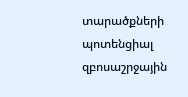տարածքների պոտենցիալ զբոսաշրջային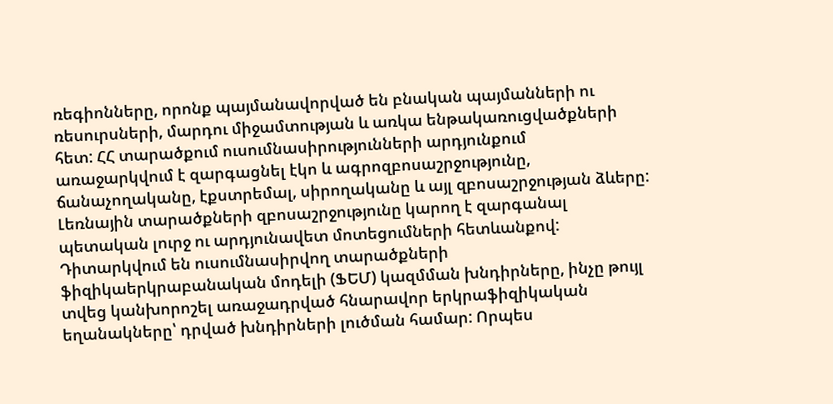ռեգիոնները, որոնք պայմանավորված են բնական պայմանների ու ռեսուրսների, մարդու միջամտության և առկա ենթակառուցվածքների հետ: ՀՀ տարածքում ուսումնասիրությունների արդյունքում առաջարկվում է զարգացնել էկո և ագրոզբոսաշրջությունը, ճանաչողականը, էքստրեմալ, սիրողականը և այլ զբոսաշրջության ձևերը: Լեռնային տարածքների զբոսաշրջությունը կարող է զարգանալ պետական լուրջ ու արդյունավետ մոտեցումների հետևանքով:
Դիտարկվում են ուսումնասիրվող տարածքների ֆիզիկաերկրաբանական մոդելի (ՖԵՄ) կազմման խնդիրները, ինչը թույլ տվեց կանխորոշել առաջադրված հնարավոր երկրաֆիզիկական եղանակները՝ դրված խնդիրների լուծման համար: Որպես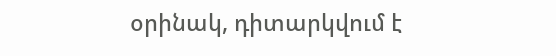օրինակ, դիտարկվում է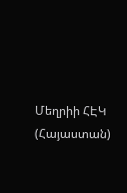Մեղրիի ՀԷԿ (Հայաստան)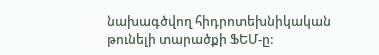նախագծվող հիդրոտեխնիկական թունելի տարածքի ՖԵՄ-ը: